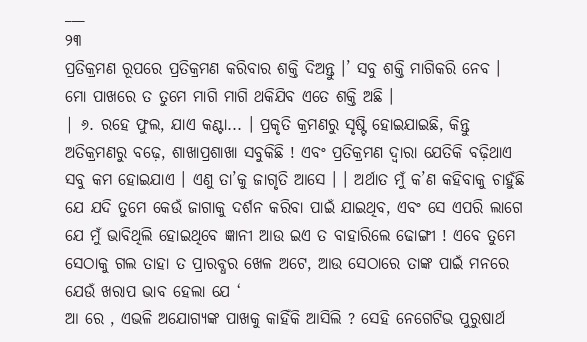___
୨୩
ପ୍ରତିକ୍ରମଣ ରୂପରେ ପ୍ରତିକ୍ରମଣ କରିବାର ଶକ୍ତି ଦିଅନ୍ତୁ ।’ ସବୁ ଶକ୍ତି ମାଗିକରି ନେବ । ମୋ ପାଖରେ ତ ତୁମେ ମାଗି ମାଗି ଥକିଯିବ ଏତେ ଶକ୍ତି ଅଛି ।
| ୬. ରହେ ଫୁଲ, ଯାଏ କଣ୍ଟା... । ପ୍ରକୃତି କ୍ରମଣରୁ ସୃଷ୍ଟି ହୋଇଯାଇଛି, କିନ୍ତୁ ଅତିକ୍ରମଣରୁ ବଢ଼େ, ଶାଖାପ୍ରଶାଖା ସବୁକିଛି ! ଏବଂ ପ୍ରତିକ୍ରମଣ ଦ୍ବାରା ଯେତିକି ବଢ଼ିଥାଏ ସବୁ କମ ହୋଇଯାଏ । ଏଣୁ ତା’କୁ ଜାଗୃତି ଆସେ । । ଅର୍ଥାତ ମୁଁ କ’ଣ କହିବାକୁ ଚାହୁଁଛି ଯେ ଯଦି ତୁମେ କେଉଁ ଜାଗାକୁ ଦର୍ଶନ କରିବା ପାଇଁ ଯାଇଥିବ, ଏବଂ ସେ ଏପରି ଲାଗେ ଯେ ମୁଁ ଭାବିଥିଲି ହୋଇଥିବେ ଜ୍ଞାନୀ ଆଉ ଇଏ ତ ବାହାରିଲେ ଢୋଙ୍ଗୀ ! ଏବେ ତୁମେ ସେଠାକୁ ଗଲ ତାହା ତ ପ୍ରାରବ୍ଧର ଖେଳ ଅଟେ, ଆଉ ସେଠାରେ ତାଙ୍କ ପାଇଁ ମନରେ ଯେଉଁ ଖରାପ ଭାବ ହେଲା ଯେ ‘
ଆ ରେ , ଏଭଳି ଅଯୋଗ୍ୟଙ୍କ ପାଖକୁ କାହିଁକି ଆସିଲି ? ସେହି ନେଗେଟିଭ ପୁରୁଷାର୍ଥ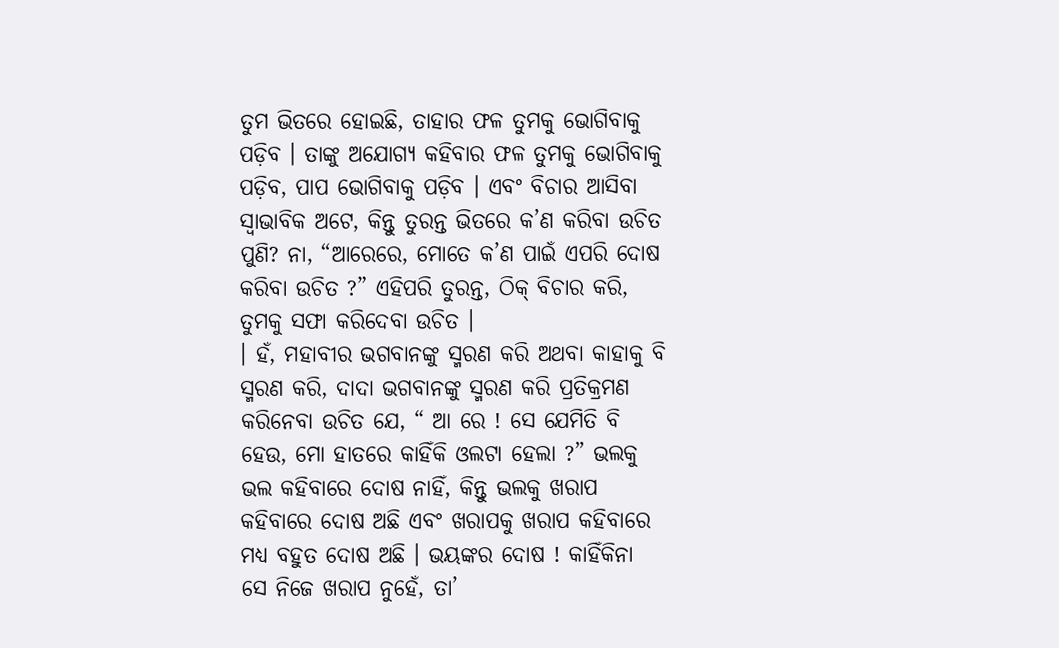ତୁମ ଭିତରେ ହୋଇଛି, ତାହାର ଫଳ ତୁମକୁ ଭୋଗିବାକୁ ପଡ଼ିବ । ତାଙ୍କୁ ଅଯୋଗ୍ୟ କହିବାର ଫଳ ତୁମକୁ ଭୋଗିବାକୁ ପଡ଼ିବ, ପାପ ଭୋଗିବାକୁ ପଡ଼ିବ । ଏବଂ ବିଚାର ଆସିବା ସ୍ବାଭାବିକ ଅଟେ, କିନ୍ତୁ ତୁରନ୍ତ ଭିତରେ କ’ଣ କରିବା ଉଚିତ ପୁଣି? ନା, “ଆରେରେ, ମୋତେ କ’ଣ ପାଇଁ ଏପରି ଦୋଷ କରିବା ଉଚିତ ?” ଏହିପରି ତୁରନ୍ତ, ଠିକ୍ ବିଚାର କରି, ତୁମକୁ ସଫା କରିଦେବା ଉଚିତ ।
। ହଁ, ମହାବୀର ଭଗବାନଙ୍କୁ ସ୍ମରଣ କରି ଅଥବା କାହାକୁ ବି ସ୍ମରଣ କରି, ଦାଦା ଭଗବାନଙ୍କୁ ସ୍ମରଣ କରି ପ୍ରତିକ୍ରମଣ କରିନେବା ଉଚିତ ଯେ, “ ଆ ରେ ! ସେ ଯେମିତି ବି ହେଉ, ମୋ ହାତରେ କାହିଁକି ଓଲଟା ହେଲା ?” ଭଲକୁ ଭଲ କହିବାରେ ଦୋଷ ନାହିଁ, କିନ୍ତୁ ଭଲକୁ ଖରାପ କହିବାରେ ଦୋଷ ଅଛି ଏବଂ ଖରାପକୁ ଖରାପ କହିବାରେ ମଧ୍ୟ ବହୁତ ଦୋଷ ଅଛି । ଭୟଙ୍କର ଦୋଷ ! କାହିଁକିନା ସେ ନିଜେ ଖରାପ ନୁହେଁ, ତା’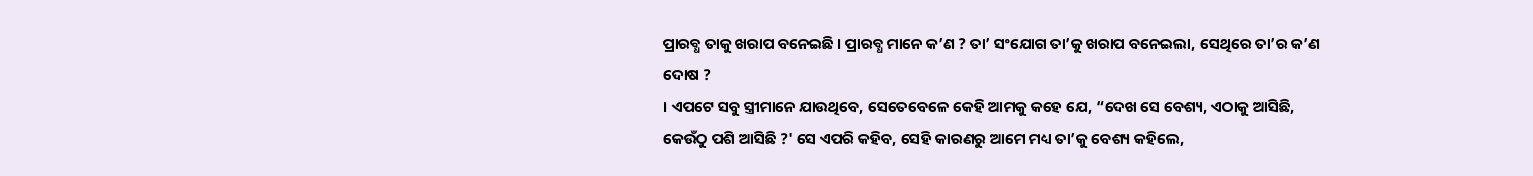ପ୍ରାରବ୍ଧ ତାକୁ ଖରାପ ବନେଇଛି । ପ୍ରାରବ୍ଧ ମାନେ କ’ଣ ? ତା’ ସଂଯୋଗ ତା’କୁ ଖରାପ ବନେଇଲା, ସେଥିରେ ତା’ର କ’ଣ ଦୋଷ ?
। ଏପଟେ ସବୁ ସ୍ତ୍ରୀମାନେ ଯାଉଥିବେ, ସେତେବେଳେ କେହି ଆମକୁ କହେ ଯେ, “ଦେଖ ସେ ବେଶ୍ୟ, ଏଠାକୁ ଆସିଛି, କେଉଁଠୁ ପଶି ଆସିଛି ?' ସେ ଏପରି କହିବ, ସେହି କାରଣରୁ ଆମେ ମଧ୍ୟ ତା’କୁ ବେଶ୍ୟ କହିଲେ,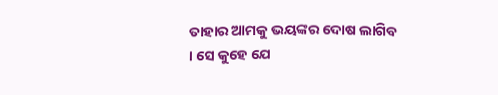ତାହାର ଆମକୁ ଭୟଙ୍କର ଦୋଷ ଲାଗିବ । ସେ କୁହେ ଯେ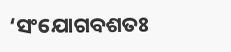‘ସଂଯୋଗବଶତଃ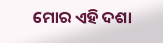ମୋର ଏହି ଦଶା